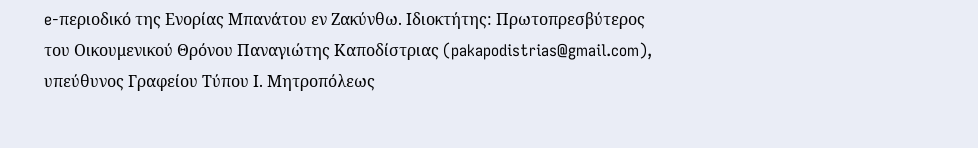e-περιοδικό της Ενορίας Μπανάτου εν Ζακύνθω. Ιδιοκτήτης: Πρωτοπρεσβύτερος του Οικουμενικού Θρόνου Παναγιώτης Καποδίστριας (pakapodistrias@gmail.com), υπεύθυνος Γραφείου Τύπου Ι. Μητροπόλεως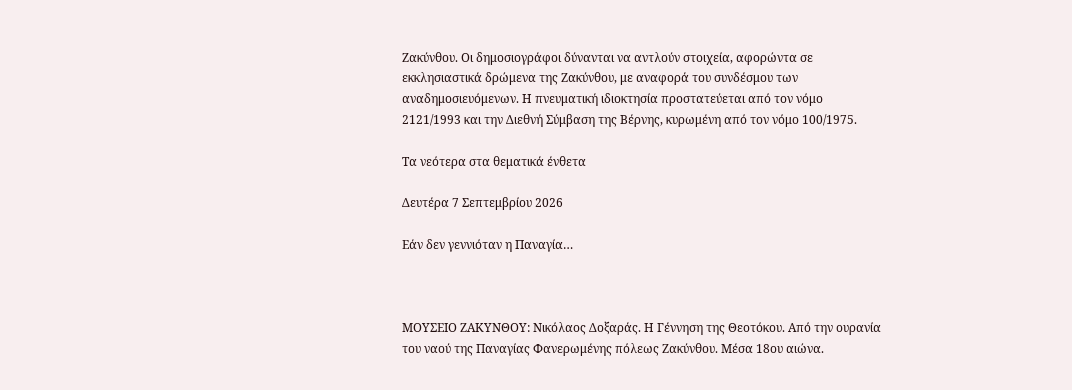Ζακύνθου. Οι δημοσιογράφοι δύνανται να αντλούν στοιχεία, αφορώντα σε εκκλησιαστικά δρώμενα της Ζακύνθου, με αναφορά του συνδέσμου των αναδημοσιευόμενων. Η πνευματική ιδιοκτησία προστατεύεται από τον νόμο 2121/1993 και την Διεθνή Σύμβαση της Βέρνης, κυρωμένη από τον νόμο 100/1975.

Τα νεότερα στα θεματικά ένθετα

Δευτέρα 7 Σεπτεμβρίου 2026

Εάν δεν γεννιόταν η Παναγία…



ΜΟΥΣΕΙΟ ΖΑΚΥΝΘΟΥ: Νικόλαος Δοξαράς. Η Γέννηση της Θεοτόκου. Από την ουρανία του ναού της Παναγίας Φανερωμένης πόλεως Ζακύνθου. Μέσα 18ου αιώνα.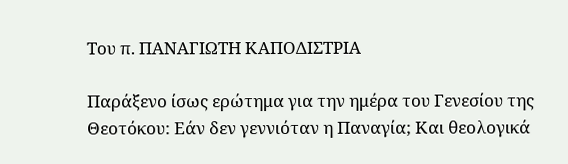Του π. ΠΑΝΑΓΙΩΤΗ ΚΑΠΟΔΙΣΤΡΙΑ

Παράξενο ίσως ερώτημα για την ημέρα του Γενεσίου της Θεοτόκου: Εάν δεν γεννιόταν η Παναγία; Και θεολογικά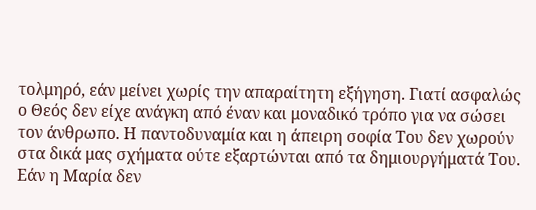τολμηρό, εάν μείνει χωρίς την απαραίτητη εξήγηση. Γιατί ασφαλώς ο Θεός δεν είχε ανάγκη από έναν και μοναδικό τρόπο για να σώσει τον άνθρωπο. Η παντοδυναμία και η άπειρη σοφία Του δεν χωρούν στα δικά μας σχήματα ούτε εξαρτώνται από τα δημιουργήματά Του. Εάν η Μαρία δεν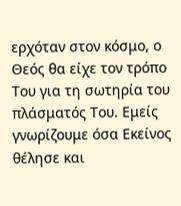ερχόταν στον κόσμο, ο Θεός θα είχε τον τρόπο Του για τη σωτηρία του πλάσματός Του. Εμείς γνωρίζουμε όσα Εκείνος θέλησε και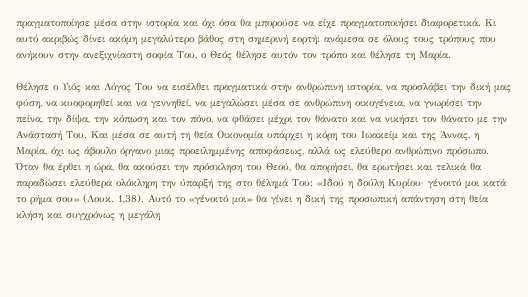πραγματοποίησε μέσα στην ιστορία και όχι όσα θα μπορούσε να είχε πραγματοποιήσει διαφορετικά. Κι αυτό ακριβώς δίνει ακόμη μεγαλύτερο βάθος στη σημερινή εορτή: ανάμεσα σε όλους τους τρόπους που ανήκουν στην ανεξιχνίαστη σοφία Του, ο Θεός θέλησε αυτόν τον τρόπο και θέλησε τη Μαρία.

Θέλησε ο Υιός και Λόγος Του να εισέλθει πραγματικά στην ανθρώπινη ιστορία, να προσλάβει την δική μας φύση, να κυοφορηθεί και να γεννηθεί, να μεγαλώσει μέσα σε ανθρώπινη οικογένεια, να γνωρίσει την πείνα, την δίψα, την κόπωση και τον πόνο, να φθάσει μέχρι τον θάνατο και να νικήσει τον θάνατο με την Ανάστασή Του. Και μέσα σε αυτή τη θεία Οικονομία υπάρχει η κόρη του Ιωακείμ και της Άννας, η Μαρία, όχι ως άβουλο όργανο μιας προειλημμένης αποφάσεως, αλλά ως ελεύθερο ανθρώπινο πρόσωπο. Όταν θα έρθει η ώρα, θα ακούσει την πρόσκληση του Θεού, θα απορήσει, θα ερωτήσει και τελικά θα παραδώσει ελεύθερα ολόκληρη την ύπαρξή της στο θέλημά Του: «Ιδού η δούλη Κυρίου· γένοιτό μοι κατά το ρήμα σου» (Λουκ. 1,38). Αυτό το «γένοιτό μοι» θα γίνει η δική της προσωπική απάντηση στη θεία κλήση και συγχρόνως η μεγάλη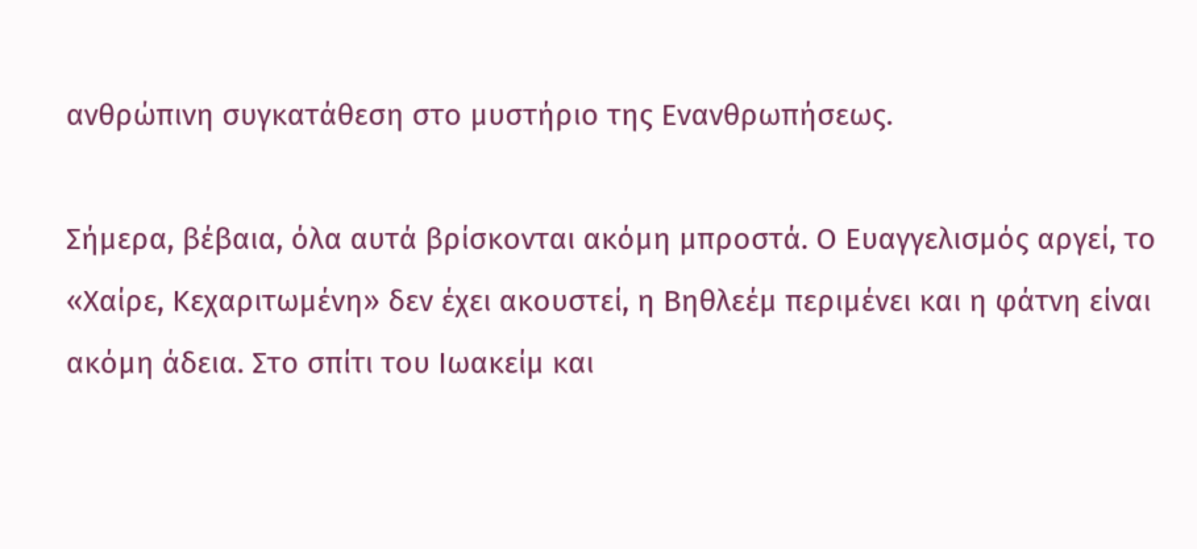ανθρώπινη συγκατάθεση στο μυστήριο της Ενανθρωπήσεως.

Σήμερα, βέβαια, όλα αυτά βρίσκονται ακόμη μπροστά. Ο Ευαγγελισμός αργεί, το «Χαίρε, Κεχαριτωμένη» δεν έχει ακουστεί, η Βηθλεέμ περιμένει και η φάτνη είναι ακόμη άδεια. Στο σπίτι του Ιωακείμ και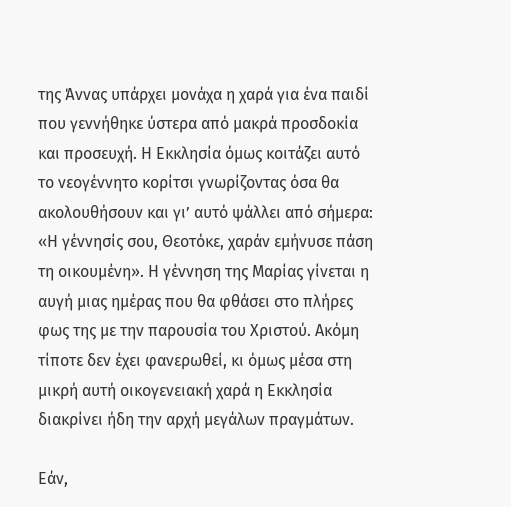της Άννας υπάρχει μονάχα η χαρά για ένα παιδί που γεννήθηκε ύστερα από μακρά προσδοκία και προσευχή. Η Εκκλησία όμως κοιτάζει αυτό το νεογέννητο κορίτσι γνωρίζοντας όσα θα ακολουθήσουν και γι’ αυτό ψάλλει από σήμερα: «Η γέννησίς σου, Θεοτόκε, χαράν εμήνυσε πάση τη οικουμένη». Η γέννηση της Μαρίας γίνεται η αυγή μιας ημέρας που θα φθάσει στο πλήρες φως της με την παρουσία του Χριστού. Ακόμη τίποτε δεν έχει φανερωθεί, κι όμως μέσα στη μικρή αυτή οικογενειακή χαρά η Εκκλησία διακρίνει ήδη την αρχή μεγάλων πραγμάτων.

Εάν,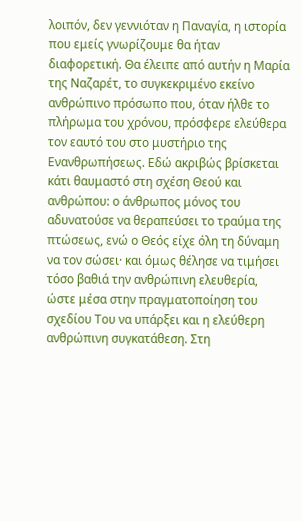λοιπόν, δεν γεννιόταν η Παναγία, η ιστορία που εμείς γνωρίζουμε θα ήταν διαφορετική. Θα έλειπε από αυτήν η Μαρία της Ναζαρέτ, το συγκεκριμένο εκείνο ανθρώπινο πρόσωπο που, όταν ήλθε το πλήρωμα του χρόνου, πρόσφερε ελεύθερα τον εαυτό του στο μυστήριο της Ενανθρωπήσεως. Εδώ ακριβώς βρίσκεται κάτι θαυμαστό στη σχέση Θεού και ανθρώπου: ο άνθρωπος μόνος του αδυνατούσε να θεραπεύσει το τραύμα της πτώσεως, ενώ ο Θεός είχε όλη τη δύναμη να τον σώσει· και όμως θέλησε να τιμήσει τόσο βαθιά την ανθρώπινη ελευθερία, ώστε μέσα στην πραγματοποίηση του σχεδίου Του να υπάρξει και η ελεύθερη ανθρώπινη συγκατάθεση. Στη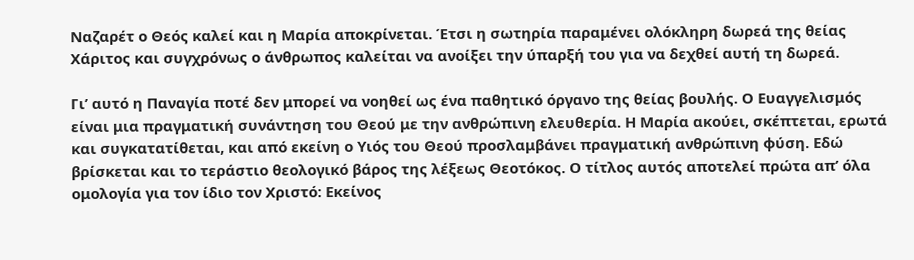Ναζαρέτ ο Θεός καλεί και η Μαρία αποκρίνεται. Έτσι η σωτηρία παραμένει ολόκληρη δωρεά της θείας Χάριτος και συγχρόνως ο άνθρωπος καλείται να ανοίξει την ύπαρξή του για να δεχθεί αυτή τη δωρεά.

Γι’ αυτό η Παναγία ποτέ δεν μπορεί να νοηθεί ως ένα παθητικό όργανο της θείας βουλής. Ο Ευαγγελισμός είναι μια πραγματική συνάντηση του Θεού με την ανθρώπινη ελευθερία. Η Μαρία ακούει, σκέπτεται, ερωτά και συγκατατίθεται, και από εκείνη ο Υιός του Θεού προσλαμβάνει πραγματική ανθρώπινη φύση. Εδώ βρίσκεται και το τεράστιο θεολογικό βάρος της λέξεως Θεοτόκος. Ο τίτλος αυτός αποτελεί πρώτα απ’ όλα ομολογία για τον ίδιο τον Χριστό: Εκείνος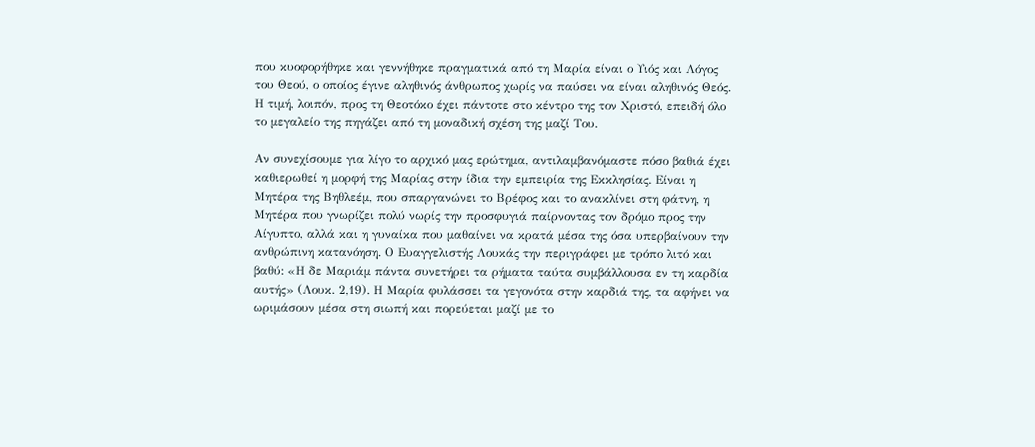που κυοφορήθηκε και γεννήθηκε πραγματικά από τη Μαρία είναι ο Υιός και Λόγος του Θεού, ο οποίος έγινε αληθινός άνθρωπος χωρίς να παύσει να είναι αληθινός Θεός. Η τιμή, λοιπόν, προς τη Θεοτόκο έχει πάντοτε στο κέντρο της τον Χριστό, επειδή όλο το μεγαλείο της πηγάζει από τη μοναδική σχέση της μαζί Του.

Αν συνεχίσουμε για λίγο το αρχικό μας ερώτημα, αντιλαμβανόμαστε πόσο βαθιά έχει καθιερωθεί η μορφή της Μαρίας στην ίδια την εμπειρία της Εκκλησίας. Είναι η Μητέρα της Βηθλεέμ, που σπαργανώνει το Βρέφος και το ανακλίνει στη φάτνη, η Μητέρα που γνωρίζει πολύ νωρίς την προσφυγιά παίρνοντας τον δρόμο προς την Αίγυπτο, αλλά και η γυναίκα που μαθαίνει να κρατά μέσα της όσα υπερβαίνουν την ανθρώπινη κατανόηση. Ο Ευαγγελιστής Λουκάς την περιγράφει με τρόπο λιτό και βαθύ: «Η δε Μαριάμ πάντα συνετήρει τα ρήματα ταύτα συμβάλλουσα εν τη καρδία αυτής» (Λουκ. 2,19). Η Μαρία φυλάσσει τα γεγονότα στην καρδιά της, τα αφήνει να ωριμάσουν μέσα στη σιωπή και πορεύεται μαζί με το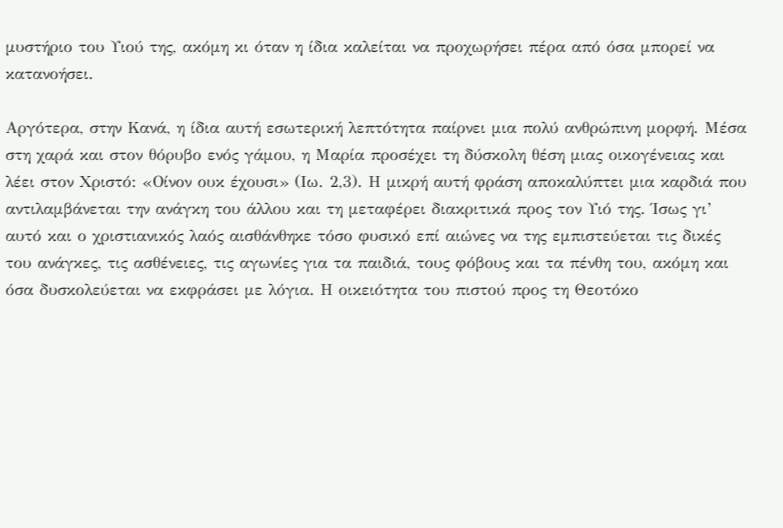μυστήριο του Υιού της, ακόμη κι όταν η ίδια καλείται να προχωρήσει πέρα από όσα μπορεί να κατανοήσει.

Αργότερα, στην Κανά, η ίδια αυτή εσωτερική λεπτότητα παίρνει μια πολύ ανθρώπινη μορφή. Μέσα στη χαρά και στον θόρυβο ενός γάμου, η Μαρία προσέχει τη δύσκολη θέση μιας οικογένειας και λέει στον Χριστό: «Οίνον ουκ έχουσι» (Ιω. 2,3). Η μικρή αυτή φράση αποκαλύπτει μια καρδιά που αντιλαμβάνεται την ανάγκη του άλλου και τη μεταφέρει διακριτικά προς τον Υιό της. Ίσως γι’ αυτό και ο χριστιανικός λαός αισθάνθηκε τόσο φυσικό επί αιώνες να της εμπιστεύεται τις δικές του ανάγκες, τις ασθένειες, τις αγωνίες για τα παιδιά, τους φόβους και τα πένθη του, ακόμη και όσα δυσκολεύεται να εκφράσει με λόγια. Η οικειότητα του πιστού προς τη Θεοτόκο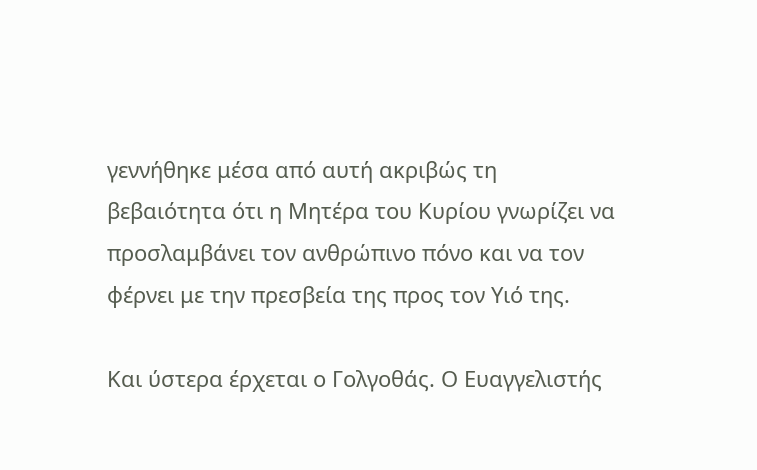γεννήθηκε μέσα από αυτή ακριβώς τη βεβαιότητα ότι η Μητέρα του Κυρίου γνωρίζει να προσλαμβάνει τον ανθρώπινο πόνο και να τον φέρνει με την πρεσβεία της προς τον Υιό της.

Και ύστερα έρχεται ο Γολγοθάς. Ο Ευαγγελιστής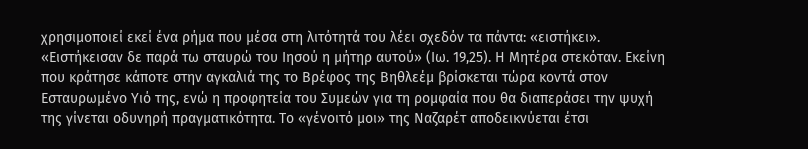χρησιμοποιεί εκεί ένα ρήμα που μέσα στη λιτότητά του λέει σχεδόν τα πάντα: «ειστήκει». «Ειστήκεισαν δε παρά τω σταυρώ του Ιησού η μήτηρ αυτού» (Ιω. 19,25). Η Μητέρα στεκόταν. Εκείνη που κράτησε κάποτε στην αγκαλιά της το Βρέφος της Βηθλεέμ βρίσκεται τώρα κοντά στον Εσταυρωμένο Υιό της, ενώ η προφητεία του Συμεών για τη ρομφαία που θα διαπεράσει την ψυχή της γίνεται οδυνηρή πραγματικότητα. Το «γένοιτό μοι» της Ναζαρέτ αποδεικνύεται έτσι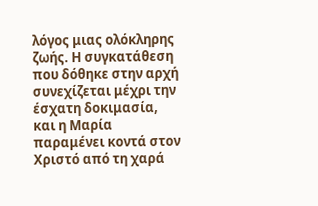λόγος μιας ολόκληρης ζωής. Η συγκατάθεση που δόθηκε στην αρχή συνεχίζεται μέχρι την έσχατη δοκιμασία, και η Μαρία παραμένει κοντά στον Χριστό από τη χαρά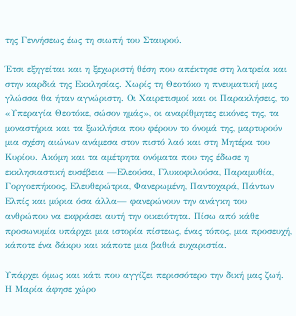της Γεννήσεως έως τη σιωπή του Σταυρού.

Έτσι εξηγείται και η ξεχωριστή θέση που απέκτησε στη λατρεία και στην καρδιά της Εκκλησίας. Χωρίς τη Θεοτόκο η πνευματική μας γλώσσα θα ήταν αγνώριστη. Οι Χαιρετισμοί και οι Παρακλήσεις, το «Υπεραγία Θεοτόκε, σώσον ημάς», οι αναρίθμητες εικόνες της, τα μοναστήρια και τα ξωκλήσια που φέρουν το όνομά της, μαρτυρούν μια σχέση αιώνων ανάμεσα στον πιστό λαό και στη Μητέρα του Κυρίου. Ακόμη και τα αμέτρητα ονόματα που της έδωσε η εκκλησιαστική ευσέβεια —Ελεούσα, Γλυκοφιλούσα, Παραμυθία, Γοργοεπήκοος, Ελευθερώτρια, Φανερωμένη, Παντοχαρά, Πάντων Ελπίς και μύρια όσα άλλα— φανερώνουν την ανάγκη του ανθρώπου να εκφράσει αυτή την οικειότητα. Πίσω από κάθε προσωνυμία υπάρχει μια ιστορία πίστεως, ένας τόπος, μια προσευχή, κάποτε ένα δάκρυ και κάποτε μια βαθιά ευχαριστία.

Υπάρχει όμως και κάτι που αγγίζει περισσότερο την δική μας ζωή. Η Μαρία άφησε χώρο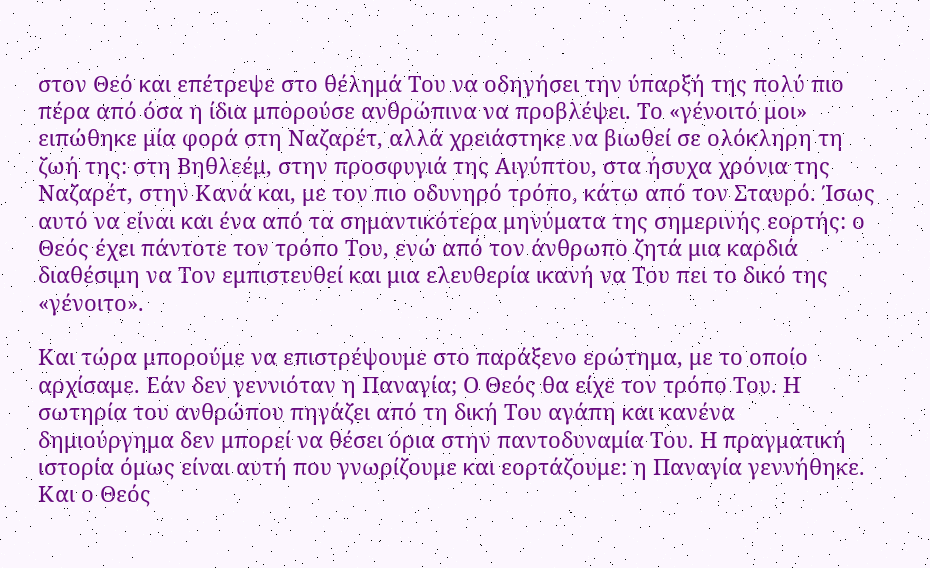στον Θεό και επέτρεψε στο θέλημά Του να οδηγήσει την ύπαρξή της πολύ πιο πέρα από όσα η ίδια μπορούσε ανθρώπινα να προβλέψει. Το «γένοιτό μοι» ειπώθηκε μία φορά στη Ναζαρέτ, αλλά χρειάστηκε να βιωθεί σε ολόκληρη τη ζωή της: στη Βηθλεέμ, στην προσφυγιά της Αιγύπτου, στα ήσυχα χρόνια της Ναζαρέτ, στην Κανά και, με τον πιο οδυνηρό τρόπο, κάτω από τον Σταυρό. Ίσως αυτό να είναι και ένα από τα σημαντικότερα μηνύματα της σημερινής εορτής: ο Θεός έχει πάντοτε τον τρόπο Του, ενώ από τον άνθρωπο ζητά μια καρδιά διαθέσιμη να Τον εμπιστευθεί και μια ελευθερία ικανή να Του πει το δικό της «γένοιτο».

Και τώρα μπορούμε να επιστρέψουμε στο παράξενο ερώτημα, με το οποίο αρχίσαμε. Εάν δεν γεννιόταν η Παναγία; Ο Θεός θα είχε τον τρόπο Του. Η σωτηρία του ανθρώπου πηγάζει από τη δική Του αγάπη και κανένα δημιούργημα δεν μπορεί να θέσει όρια στην παντοδυναμία Του. Η πραγματική ιστορία όμως είναι αυτή που γνωρίζουμε και εορτάζουμε: η Παναγία γεννήθηκε. Και ο Θεός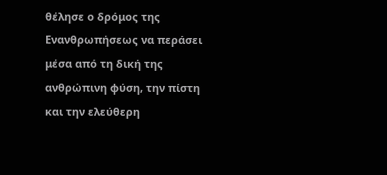θέλησε ο δρόμος της Ενανθρωπήσεως να περάσει μέσα από τη δική της ανθρώπινη φύση, την πίστη και την ελεύθερη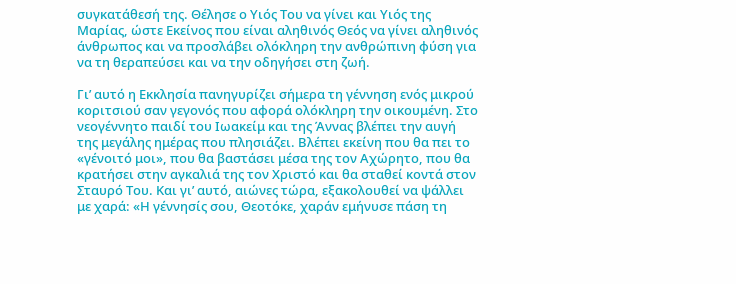συγκατάθεσή της. Θέλησε ο Υιός Του να γίνει και Υιός της Μαρίας, ώστε Εκείνος που είναι αληθινός Θεός να γίνει αληθινός άνθρωπος και να προσλάβει ολόκληρη την ανθρώπινη φύση για να τη θεραπεύσει και να την οδηγήσει στη ζωή.

Γι’ αυτό η Εκκλησία πανηγυρίζει σήμερα τη γέννηση ενός μικρού κοριτσιού σαν γεγονός που αφορά ολόκληρη την οικουμένη. Στο νεογέννητο παιδί του Ιωακείμ και της Άννας βλέπει την αυγή της μεγάλης ημέρας που πλησιάζει. Βλέπει εκείνη που θα πει το «γένοιτό μοι», που θα βαστάσει μέσα της τον Αχώρητο, που θα κρατήσει στην αγκαλιά της τον Χριστό και θα σταθεί κοντά στον Σταυρό Του. Και γι’ αυτό, αιώνες τώρα, εξακολουθεί να ψάλλει με χαρά: «Η γέννησίς σου, Θεοτόκε, χαράν εμήνυσε πάση τη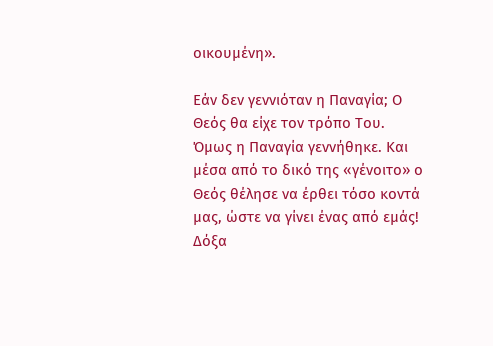οικουμένη».

Εάν δεν γεννιόταν η Παναγία; Ο Θεός θα είχε τον τρόπο Του. Όμως η Παναγία γεννήθηκε. Και μέσα από το δικό της «γένοιτο» ο Θεός θέλησε να έρθει τόσο κοντά μας, ώστε να γίνει ένας από εμάς! Δόξα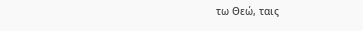τω Θεώ, ταις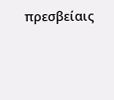πρεσβείαις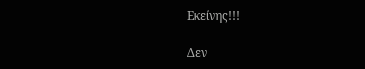Εκείνης!!!

Δεν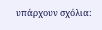υπάρχουν σχόλια: